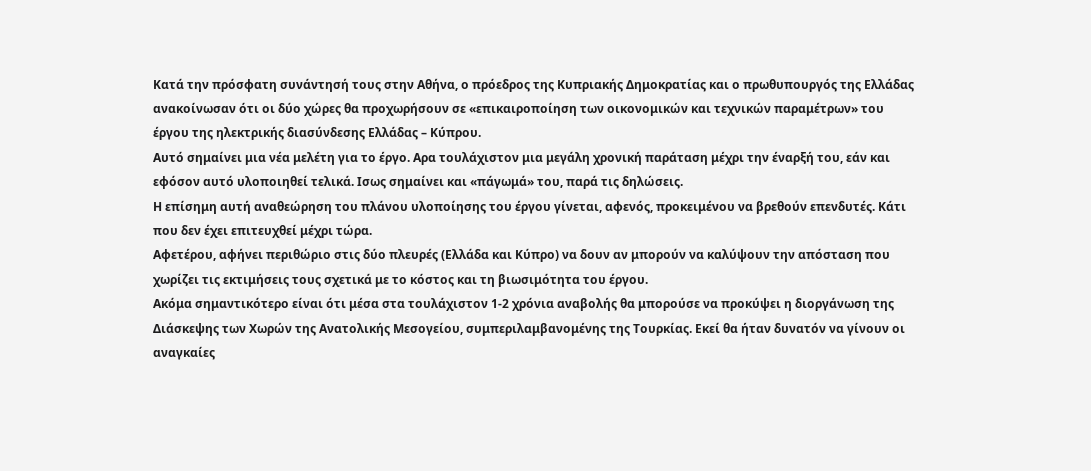Κατά την πρόσφατη συνάντησή τους στην Αθήνα, ο πρόεδρος της Κυπριακής Δημοκρατίας και ο πρωθυπουργός της Ελλάδας ανακοίνωσαν ότι οι δύο χώρες θα προχωρήσουν σε «επικαιροποίηση των οικονομικών και τεχνικών παραμέτρων» του έργου της ηλεκτρικής διασύνδεσης Ελλάδας – Κύπρου.
Αυτό σημαίνει μια νέα μελέτη για το έργο. Αρα τουλάχιστον μια μεγάλη χρονική παράταση μέχρι την έναρξή του, εάν και εφόσον αυτό υλοποιηθεί τελικά. Ισως σημαίνει και «πάγωμά» του, παρά τις δηλώσεις.
Η επίσημη αυτή αναθεώρηση του πλάνου υλοποίησης του έργου γίνεται, αφενός, προκειμένου να βρεθούν επενδυτές. Κάτι που δεν έχει επιτευχθεί μέχρι τώρα.
Αφετέρου, αφήνει περιθώριο στις δύο πλευρές (Ελλάδα και Κύπρο) να δουν αν μπορούν να καλύψουν την απόσταση που χωρίζει τις εκτιμήσεις τους σχετικά με το κόστος και τη βιωσιμότητα του έργου.
Ακόμα σημαντικότερο είναι ότι μέσα στα τουλάχιστον 1-2 χρόνια αναβολής θα μπορούσε να προκύψει η διοργάνωση της Διάσκεψης των Χωρών της Ανατολικής Μεσογείου, συμπεριλαμβανομένης της Τουρκίας. Εκεί θα ήταν δυνατόν να γίνουν οι αναγκαίες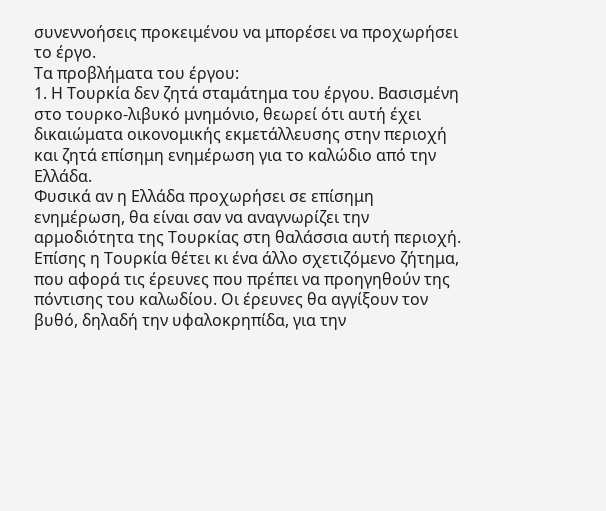συνεννοήσεις προκειμένου να μπορέσει να προχωρήσει το έργο.
Τα προβλήματα του έργου:
1. Η Τουρκία δεν ζητά σταμάτημα του έργου. Βασισμένη στο τουρκο-λιβυκό μνημόνιο, θεωρεί ότι αυτή έχει δικαιώματα οικονομικής εκμετάλλευσης στην περιοχή και ζητά επίσημη ενημέρωση για το καλώδιο από την Ελλάδα.
Φυσικά αν η Ελλάδα προχωρήσει σε επίσημη ενημέρωση, θα είναι σαν να αναγνωρίζει την αρμοδιότητα της Τουρκίας στη θαλάσσια αυτή περιοχή.
Επίσης η Τουρκία θέτει κι ένα άλλο σχετιζόμενο ζήτημα, που αφορά τις έρευνες που πρέπει να προηγηθούν της πόντισης του καλωδίου. Οι έρευνες θα αγγίξουν τον βυθό, δηλαδή την υφαλοκρηπίδα, για την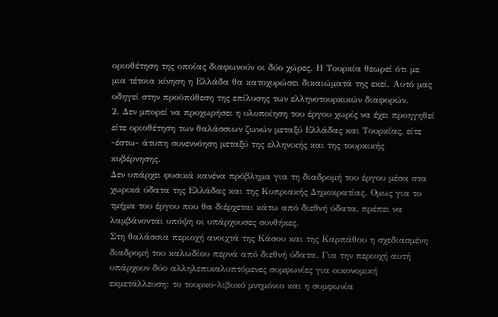οριοθέτηση της οποίας διαφωνούν οι δύο χώρες. Η Τουρκία θεωρεί ότι με μια τέτοια κίνηση η Ελλάδα θα κατοχυρώσει δικαιώματά της εκεί. Αυτό μας οδηγεί στην προϋπόθεση της επίλυσης των ελληνοτουρκικών διαφορών.
2. Δεν μπορεί να προχωρήσει η υλοποίηση του έργου χωρίς να έχει προηγηθεί είτε οριοθέτηση των θαλάσσιων ζωνών μεταξύ Ελλάδας και Τουρκίας, είτε -έστω- άτυπη συνεννόηση μεταξύ της ελληνικής και της τουρκικής κυβέρνησης.
Δεν υπάρχει φυσικά κανένα πρόβλημα για τη διαδρομή του έργου μέσα στα χωρικά ύδατα της Ελλάδας και της Κυπριακής Δημοκρατίας. Ομως για το τμήμα του έργου που θα διέρχεται κάτω από διεθνή ύδατα, πρέπει να λαμβάνονται υπόψη οι υπάρχουσες συνθήκες.
Στη θαλάσσια περιοχή ανοιχτά της Κάσου και της Καρπάθου η σχεδιασμένη διαδρομή του καλωδίου περνά από διεθνή ύδατα. Για την περιοχή αυτή υπάρχουν δύο αλληλεπικαλυπτόμενες συμφωνίες για οικονομική εκμετάλλευση: το τουρκο-λιβυκό μνημόνιο και η συμφωνία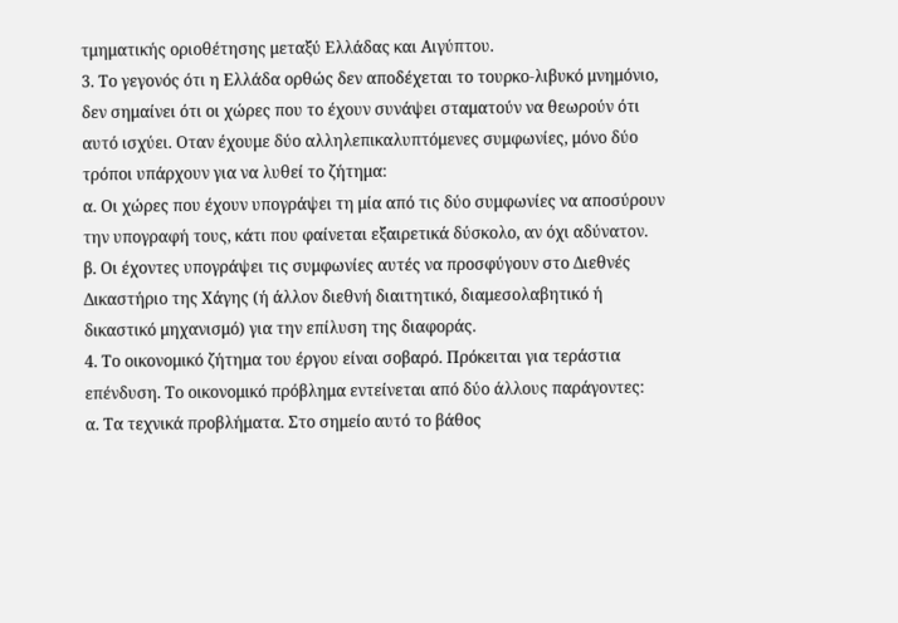τμηματικής οριοθέτησης μεταξύ Ελλάδας και Αιγύπτου.
3. Το γεγονός ότι η Ελλάδα ορθώς δεν αποδέχεται το τουρκο-λιβυκό μνημόνιο, δεν σημαίνει ότι οι χώρες που το έχουν συνάψει σταματούν να θεωρούν ότι αυτό ισχύει. Οταν έχουμε δύο αλληλεπικαλυπτόμενες συμφωνίες, μόνο δύο τρόποι υπάρχουν για να λυθεί το ζήτημα:
α. Οι χώρες που έχουν υπογράψει τη μία από τις δύο συμφωνίες να αποσύρουν την υπογραφή τους, κάτι που φαίνεται εξαιρετικά δύσκολο, αν όχι αδύνατον.
β. Οι έχοντες υπογράψει τις συμφωνίες αυτές να προσφύγουν στο Διεθνές Δικαστήριο της Χάγης (ή άλλον διεθνή διαιτητικό, διαμεσολαβητικό ή δικαστικό μηχανισμό) για την επίλυση της διαφοράς.
4. Το οικονομικό ζήτημα του έργου είναι σοβαρό. Πρόκειται για τεράστια επένδυση. Το οικονομικό πρόβλημα εντείνεται από δύο άλλους παράγοντες:
α. Τα τεχνικά προβλήματα. Στο σημείο αυτό το βάθος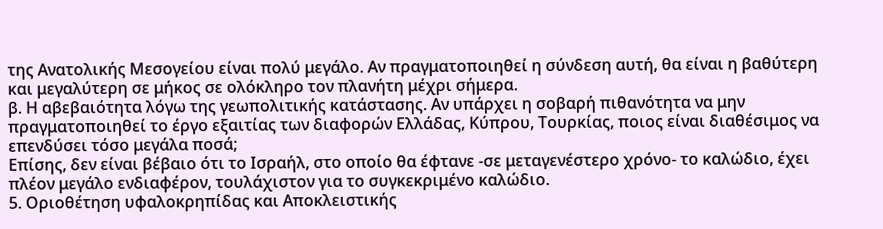της Ανατολικής Μεσογείου είναι πολύ μεγάλο. Αν πραγματοποιηθεί η σύνδεση αυτή, θα είναι η βαθύτερη και μεγαλύτερη σε μήκος σε ολόκληρο τον πλανήτη μέχρι σήμερα.
β. Η αβεβαιότητα λόγω της γεωπολιτικής κατάστασης. Αν υπάρχει η σοβαρή πιθανότητα να μην πραγματοποιηθεί το έργο εξαιτίας των διαφορών Ελλάδας, Κύπρου, Τουρκίας, ποιος είναι διαθέσιμος να επενδύσει τόσο μεγάλα ποσά;
Επίσης, δεν είναι βέβαιο ότι το Ισραήλ, στο οποίο θα έφτανε -σε μεταγενέστερο χρόνο- το καλώδιο, έχει πλέον μεγάλο ενδιαφέρον, τουλάχιστον για το συγκεκριμένο καλώδιο.
5. Οριοθέτηση υφαλοκρηπίδας και Αποκλειστικής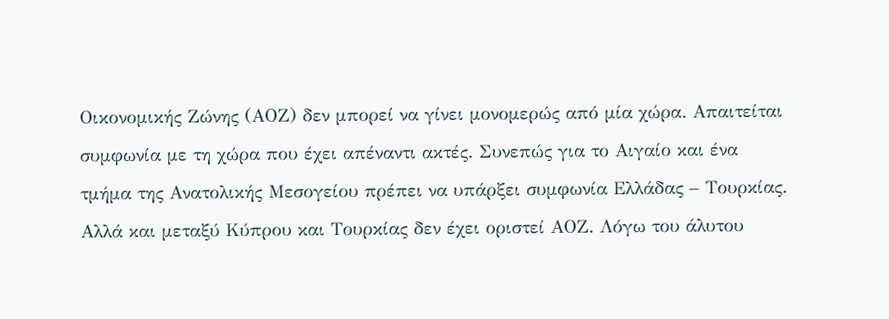Οικονομικής Ζώνης (ΑΟΖ) δεν μπορεί να γίνει μονομερώς από μία χώρα. Απαιτείται συμφωνία με τη χώρα που έχει απέναντι ακτές. Συνεπώς για το Αιγαίο και ένα τμήμα της Ανατολικής Μεσογείου πρέπει να υπάρξει συμφωνία Ελλάδας – Τουρκίας.
Αλλά και μεταξύ Κύπρου και Τουρκίας δεν έχει οριστεί ΑΟΖ. Λόγω του άλυτου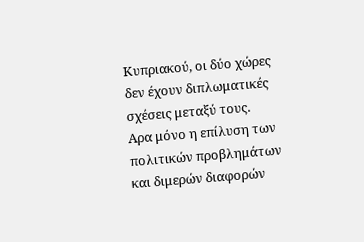Κυπριακού, οι δύο χώρες δεν έχουν διπλωματικές σχέσεις μεταξύ τους.
Αρα μόνο η επίλυση των πολιτικών προβλημάτων και διμερών διαφορών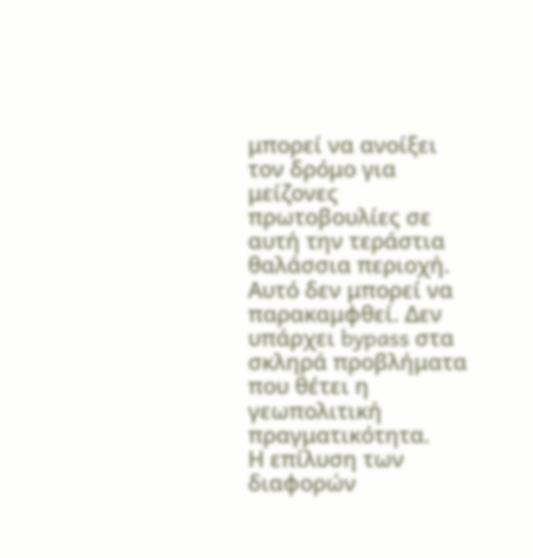μπορεί να ανοίξει τον δρόμο για μείζονες πρωτοβουλίες σε αυτή την τεράστια θαλάσσια περιοχή.
Αυτό δεν μπορεί να παρακαμφθεί. Δεν υπάρχει bypass στα σκληρά προβλήματα που θέτει η γεωπολιτική πραγματικότητα.
Η επίλυση των διαφορών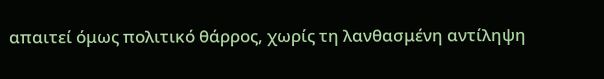απαιτεί όμως πολιτικό θάρρος, χωρίς τη λανθασμένη αντίληψη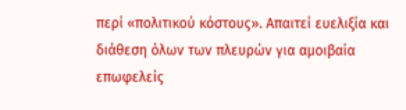περί «πολιτικού κόστους». Απαιτεί ευελιξία και διάθεση όλων των πλευρών για αμοιβαία επωφελείς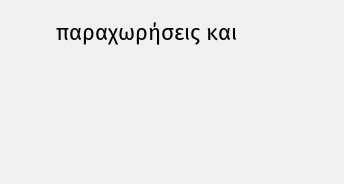παραχωρήσεις και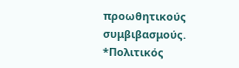προωθητικούς συμβιβασμούς.
*Πολιτικός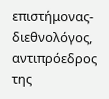επιστήμονας-διεθνολόγος, αντιπρόεδρος της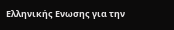Ελληνικής Ενωσης για την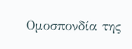Ομοσπονδία της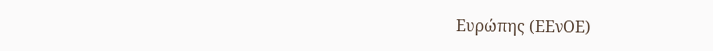Ευρώπης (ΕΕνΟΕ)